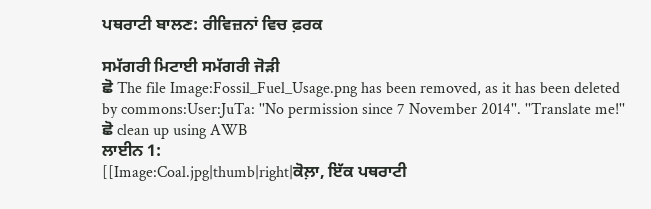ਪਥਰਾਟੀ ਬਾਲਣ: ਰੀਵਿਜ਼ਨਾਂ ਵਿਚ ਫ਼ਰਕ

ਸਮੱਗਰੀ ਮਿਟਾਈ ਸਮੱਗਰੀ ਜੋੜੀ
ਛੋ The file Image:Fossil_Fuel_Usage.png has been removed, as it has been deleted by commons:User:JuTa: ''No permission since 7 November 2014''. ''Translate me!''
ਛੋ clean up using AWB
ਲਾਈਨ 1:
[[Image:Coal.jpg|thumb|right|ਕੋਲ਼ਾ, ਇੱਕ ਪਥਰਾਟੀ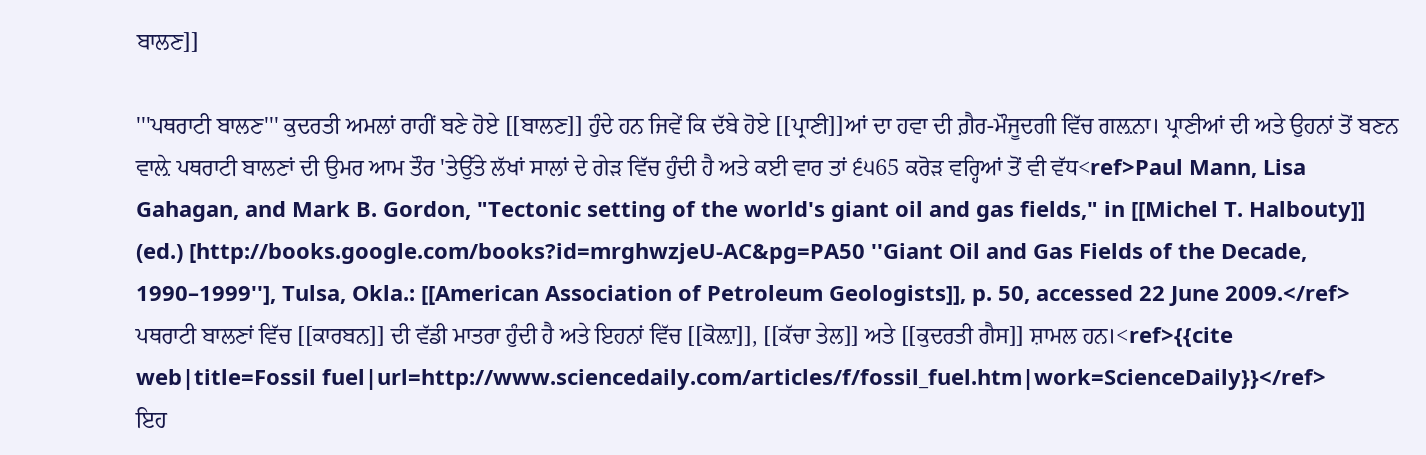ਬਾਲਣ]]

'''ਪਥਰਾਟੀ ਬਾਲਣ''' ਕੁਦਰਤੀ ਅਮਲਾਂ ਰਾਹੀਂ ਬਣੇ ਹੋਏ [[ਬਾਲਣ]] ਹੁੰਦੇ ਹਨ ਜਿਵੇਂ ਕਿ ਦੱਬੇ ਹੋਏ [[ਪ੍ਰਾਣੀ]]ਆਂ ਦਾ ਹਵਾ ਦੀ ਗ਼ੈਰ-ਮੌਜੂਦਗੀ ਵਿੱਚ ਗਲ਼ਨਾ। ਪ੍ਰਾਣੀਆਂ ਦੀ ਅਤੇ ਉਹਨਾਂ ਤੋਂ ਬਣਨ ਵਾਲ਼ੇ ਪਥਰਾਟੀ ਬਾਲਣਾਂ ਦੀ ਉਮਰ ਆਮ ਤੌਰ 'ਤੇਉੱਤੇ ਲੱਖਾਂ ਸਾਲਾਂ ਦੇ ਗੇੜ ਵਿੱਚ ਹੁੰਦੀ ਹੈ ਅਤੇ ਕਈ ਵਾਰ ਤਾਂ ੬੫65 ਕਰੋੜ ਵਰ੍ਹਿਆਂ ਤੋਂ ਵੀ ਵੱਧ<ref>Paul Mann, Lisa Gahagan, and Mark B. Gordon, "Tectonic setting of the world's giant oil and gas fields," in [[Michel T. Halbouty]] (ed.) [http://books.google.com/books?id=mrghwzjeU-AC&pg=PA50 ''Giant Oil and Gas Fields of the Decade, 1990–1999''], Tulsa, Okla.: [[American Association of Petroleum Geologists]], p. 50, accessed 22 June 2009.</ref> ਪਥਰਾਟੀ ਬਾਲਣਾਂ ਵਿੱਚ [[ਕਾਰਬਨ]] ਦੀ ਵੱਡੀ ਮਾਤਰਾ ਹੁੰਦੀ ਹੈ ਅਤੇ ਇਹਨਾਂ ਵਿੱਚ [[ਕੋਲ਼ਾ]], [[ਕੱਚਾ ਤੇਲ]] ਅਤੇ [[ਕੁਦਰਤੀ ਗੈਸ]] ਸ਼ਾਮਲ ਹਨ।<ref>{{cite web|title=Fossil fuel|url=http://www.sciencedaily.com/articles/f/fossil_fuel.htm|work=ScienceDaily}}</ref>
ਇਹ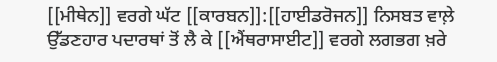[[ਮੀਥੇਨ]] ਵਰਗੇ ਘੱਟ [[ਕਾਰਬਨ]]:[[ਹਾਈਡਰੋਜਨ]] ਨਿਸਬਤ ਵਾਲ਼ੇ ਉੱਡਣਹਾਰ ਪਦਾਰਥਾਂ ਤੋਂ ਲੈ ਕੇ [[ਐਂਥਰਾਸਾਈਟ]] ਵਰਗੇ ਲਗਭਗ ਖ਼ਰੇ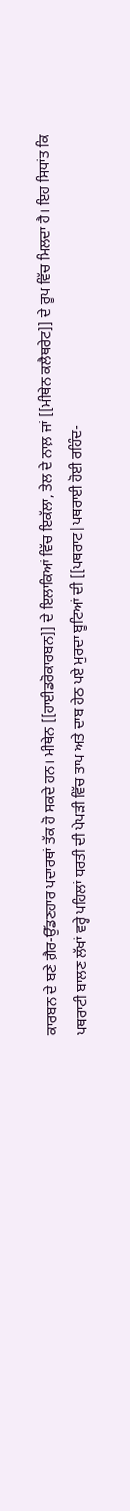ਕਾਰਬਨ ਦੇ ਬਣੇ ਗ਼ੈਰ-ਉੱਡਣਹਾਰ ਪਦਾਰਥਾਂ ਤੱਕ ਹੋ ਸਕਦੇ ਹਨ। ਮੀਥੇਨ [[ਹਾਈਡਰੋਕਾਰਬਨ]] ਦੇ ਇਲਾਕਿਆਂ ਵਿੱਚ ਇਕੱਲਾ, ਤੇਲ ਦੇ ਨਾਲ਼ ਜਾਂ [[ਮੀਥੇਨ ਕਲੈਥਰੇਟ]] ਦੇ ਰੂਪ ਵਿੱਚ ਮਿਲਦਾ ਹੈ। ਇਹ ਸਿਧਾਂਤ ਕਿ ਪਥਰਾਟੀ ਬਾਲਣ ਲੱਖਾਂ ਵਰ੍ਹੇ ਪਹਿਲਾਂ ਧਰਤੀ ਦੀ ਪੇਪੜੀ ਵਿੱਚ ਤਾਪ ਅਤੇ ਦਾਬ ਹੇਠ ਪਏ ਮੁਰਦਾ ਬੂਟਿਆਂ ਦੀ [[ਪਥਰਾਟ|ਪਥਰਾਈ ਹੋਈ ਰਹਿੰਦ-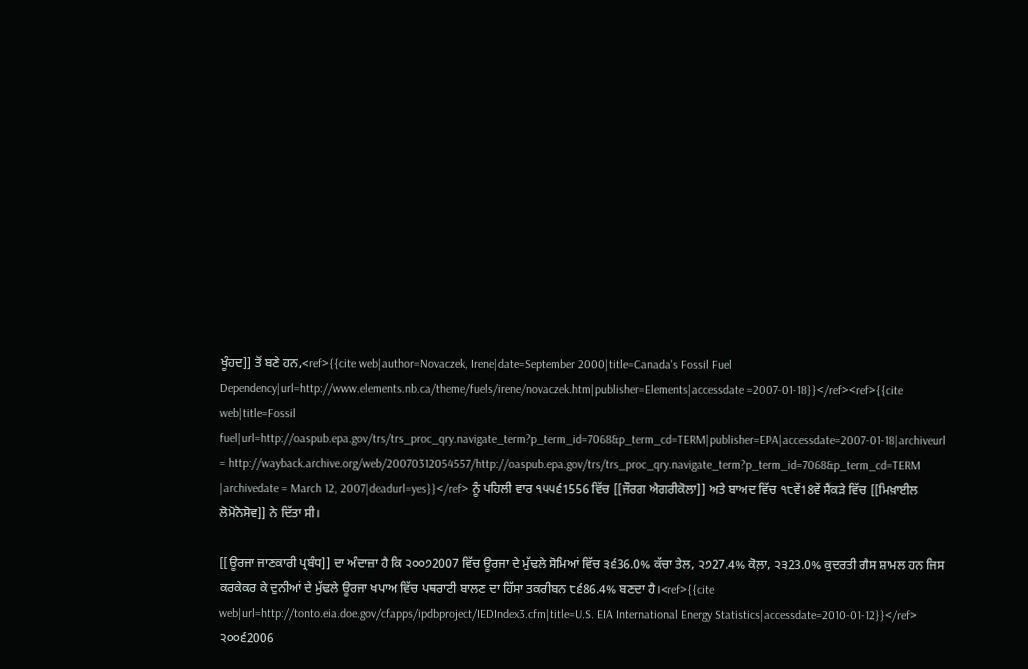ਖੂੰਹਦ]] ਤੋਂ ਬਣੇ ਹਨ,<ref>{{cite web|author=Novaczek, Irene|date=September 2000|title=Canada's Fossil Fuel Dependency|url=http://www.elements.nb.ca/theme/fuels/irene/novaczek.htm|publisher=Elements|accessdate =2007-01-18}}</ref><ref>{{cite web|title=Fossil fuel|url=http://oaspub.epa.gov/trs/trs_proc_qry.navigate_term?p_term_id=7068&p_term_cd=TERM|publisher=EPA|accessdate=2007-01-18|archiveurl = http://wayback.archive.org/web/20070312054557/http://oaspub.epa.gov/trs/trs_proc_qry.navigate_term?p_term_id=7068&p_term_cd=TERM |archivedate = March 12, 2007|deadurl=yes}}</ref> ਨੂੰ ਪਹਿਲੀ ਵਾਰ ੧੫੫੬1556 ਵਿੱਚ [[ਜੌਰਗ ਐਗਰੀਕੋਲਾ]] ਅਤੇ ਬਾਅਦ ਵਿੱਚ ੧੮ਵੇਂ18ਵੇਂ ਸੈਂਕੜੇ ਵਿੱਚ [[ਮਿਖ਼ਾਈਲ ਲੋਮੋਨੋਸੋਵ]] ਨੇ ਦਿੱਤਾ ਸੀ।

[[ਊਰਜਾ ਜਾਣਕਾਰੀ ਪ੍ਰਬੰਧ]] ਦਾ ਅੰਦਾਜ਼ਾ ਹੈ ਕਿ ੨੦੦੭2007 ਵਿੱਚ ਊਰਜਾ ਦੇ ਮੁੱਢਲੇ ਸੋਮਿਆਂ ਵਿੱਚ ੩੬36.0% ਕੱਚਾ ਤੇਲ, ੨੭27.4% ਕੋਲ਼ਾ, ੨੩23.0% ਕੁਦਰਤੀ ਗੈਸ ਸ਼ਾਮਲ ਹਨ ਜਿਸ ਕਰਕੇਕਰ ਕੇ ਦੁਨੀਆਂ ਦੇ ਮੁੱਢਲੇ ਊਰਜਾ ਖਪਾਅ ਵਿੱਚ ਪਥਰਾਟੀ ਬਾਲਣ ਦਾ ਹਿੱਸਾ ਤਕਰੀਬਨ ੮੬86.4% ਬਣਦਾ ਹੈ।<ref>{{cite web|url=http://tonto.eia.doe.gov/cfapps/ipdbproject/IEDIndex3.cfm|title=U.S. EIA International Energy Statistics|accessdate=2010-01-12}}</ref> ੨੦੦੬2006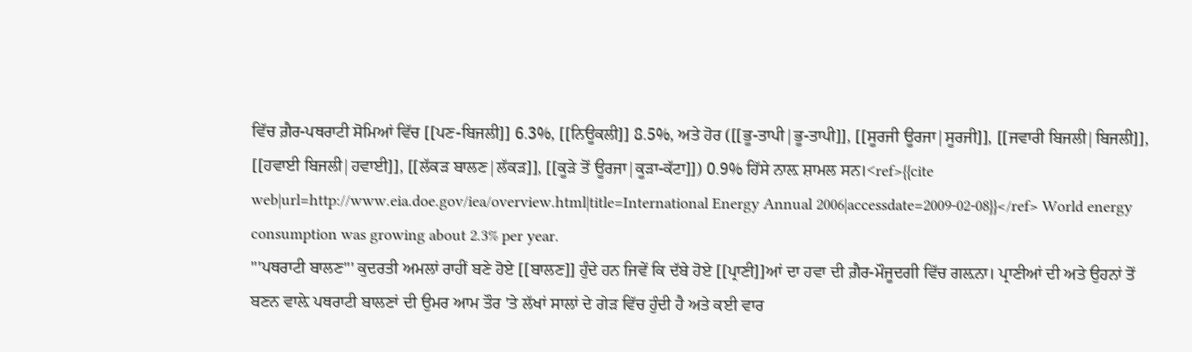ਵਿੱਚ ਗ਼ੈਰ-ਪਥਰਾਟੀ ਸੋਮਿਆਂ ਵਿੱਚ [[ਪਣ-ਬਿਜਲੀ]] 6.3%, [[ਨਿਊਕਲੀ]] 8.5%, ਅਤੇ ਹੋਰ ([[ਭੂ-ਤਾਪੀ|ਭੂ-ਤਾਪੀ]], [[ਸੂਰਜੀ ਊਰਜਾ|ਸੂਰਜੀ]], [[ਜਵਾਰੀ ਬਿਜਲੀ|ਬਿਜਲੀ]], [[ਹਵਾਈ ਬਿਜਲੀ|ਹਵਾਈ]], [[ਲੱਕੜ ਬਾਲਣ|ਲੱਕੜ]], [[ਕੂੜੇ ਤੋਂ ਊਰਜਾ|ਕੂੜਾ-ਕੱਟਾ]]) 0.9% ਹਿੱਸੇ ਨਾਲ਼ ਸ਼ਾਮਲ ਸਨ।<ref>{{cite web|url=http://www.eia.doe.gov/iea/overview.html|title=International Energy Annual 2006|accessdate=2009-02-08}}</ref> World energy consumption was growing about 2.3% per year.
'''ਪਥਰਾਟੀ ਬਾਲਣ''' ਕੁਦਰਤੀ ਅਮਲਾਂ ਰਾਹੀਂ ਬਣੇ ਹੋਏ [[ਬਾਲਣ]] ਹੁੰਦੇ ਹਨ ਜਿਵੇਂ ਕਿ ਦੱਬੇ ਹੋਏ [[ਪ੍ਰਾਣੀ]]ਆਂ ਦਾ ਹਵਾ ਦੀ ਗ਼ੈਰ-ਮੌਜੂਦਗੀ ਵਿੱਚ ਗਲ਼ਨਾ। ਪ੍ਰਾਣੀਆਂ ਦੀ ਅਤੇ ਉਹਨਾਂ ਤੋਂ ਬਣਨ ਵਾਲ਼ੇ ਪਥਰਾਟੀ ਬਾਲਣਾਂ ਦੀ ਉਮਰ ਆਮ ਤੌਰ 'ਤੇ ਲੱਖਾਂ ਸਾਲਾਂ ਦੇ ਗੇੜ ਵਿੱਚ ਹੁੰਦੀ ਹੈ ਅਤੇ ਕਈ ਵਾਰ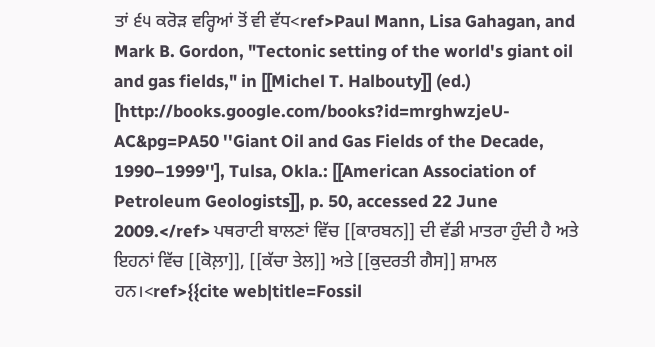ਤਾਂ ੬੫ ਕਰੋੜ ਵਰ੍ਹਿਆਂ ਤੋਂ ਵੀ ਵੱਧ<ref>Paul Mann, Lisa Gahagan, and Mark B. Gordon, "Tectonic setting of the world's giant oil and gas fields," in [[Michel T. Halbouty]] (ed.) [http://books.google.com/books?id=mrghwzjeU-AC&pg=PA50 ''Giant Oil and Gas Fields of the Decade, 1990–1999''], Tulsa, Okla.: [[American Association of Petroleum Geologists]], p. 50, accessed 22 June 2009.</ref> ਪਥਰਾਟੀ ਬਾਲਣਾਂ ਵਿੱਚ [[ਕਾਰਬਨ]] ਦੀ ਵੱਡੀ ਮਾਤਰਾ ਹੁੰਦੀ ਹੈ ਅਤੇ ਇਹਨਾਂ ਵਿੱਚ [[ਕੋਲ਼ਾ]], [[ਕੱਚਾ ਤੇਲ]] ਅਤੇ [[ਕੁਦਰਤੀ ਗੈਸ]] ਸ਼ਾਮਲ ਹਨ।<ref>{{cite web|title=Fossil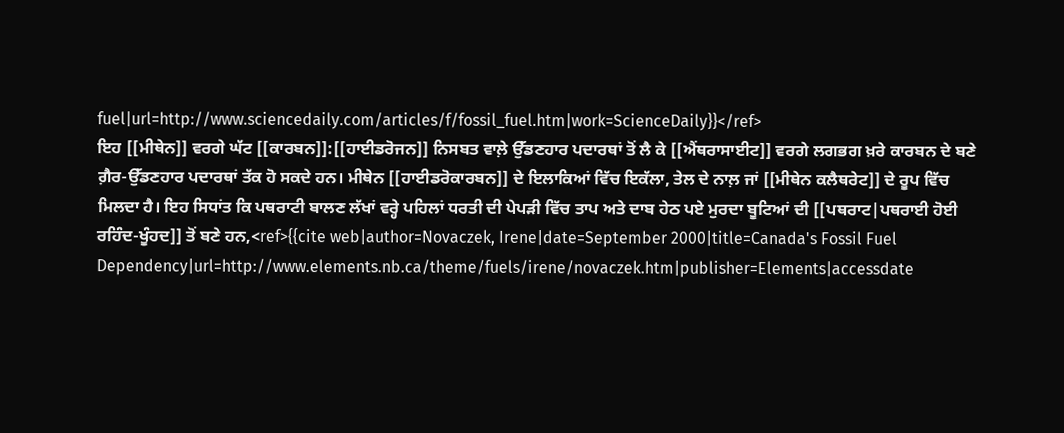fuel|url=http://www.sciencedaily.com/articles/f/fossil_fuel.htm|work=ScienceDaily}}</ref>
ਇਹ [[ਮੀਥੇਨ]] ਵਰਗੇ ਘੱਟ [[ਕਾਰਬਨ]]:[[ਹਾਈਡਰੋਜਨ]] ਨਿਸਬਤ ਵਾਲ਼ੇ ਉੱਡਣਹਾਰ ਪਦਾਰਥਾਂ ਤੋਂ ਲੈ ਕੇ [[ਐਂਥਰਾਸਾਈਟ]] ਵਰਗੇ ਲਗਭਗ ਖ਼ਰੇ ਕਾਰਬਨ ਦੇ ਬਣੇ ਗ਼ੈਰ-ਉੱਡਣਹਾਰ ਪਦਾਰਥਾਂ ਤੱਕ ਹੋ ਸਕਦੇ ਹਨ। ਮੀਥੇਨ [[ਹਾਈਡਰੋਕਾਰਬਨ]] ਦੇ ਇਲਾਕਿਆਂ ਵਿੱਚ ਇਕੱਲਾ, ਤੇਲ ਦੇ ਨਾਲ਼ ਜਾਂ [[ਮੀਥੇਨ ਕਲੈਥਰੇਟ]] ਦੇ ਰੂਪ ਵਿੱਚ ਮਿਲਦਾ ਹੈ। ਇਹ ਸਿਧਾਂਤ ਕਿ ਪਥਰਾਟੀ ਬਾਲਣ ਲੱਖਾਂ ਵਰ੍ਹੇ ਪਹਿਲਾਂ ਧਰਤੀ ਦੀ ਪੇਪੜੀ ਵਿੱਚ ਤਾਪ ਅਤੇ ਦਾਬ ਹੇਠ ਪਏ ਮੁਰਦਾ ਬੂਟਿਆਂ ਦੀ [[ਪਥਰਾਟ|ਪਥਰਾਈ ਹੋਈ ਰਹਿੰਦ-ਖੂੰਹਦ]] ਤੋਂ ਬਣੇ ਹਨ,<ref>{{cite web|author=Novaczek, Irene|date=September 2000|title=Canada's Fossil Fuel Dependency|url=http://www.elements.nb.ca/theme/fuels/irene/novaczek.htm|publisher=Elements|accessdate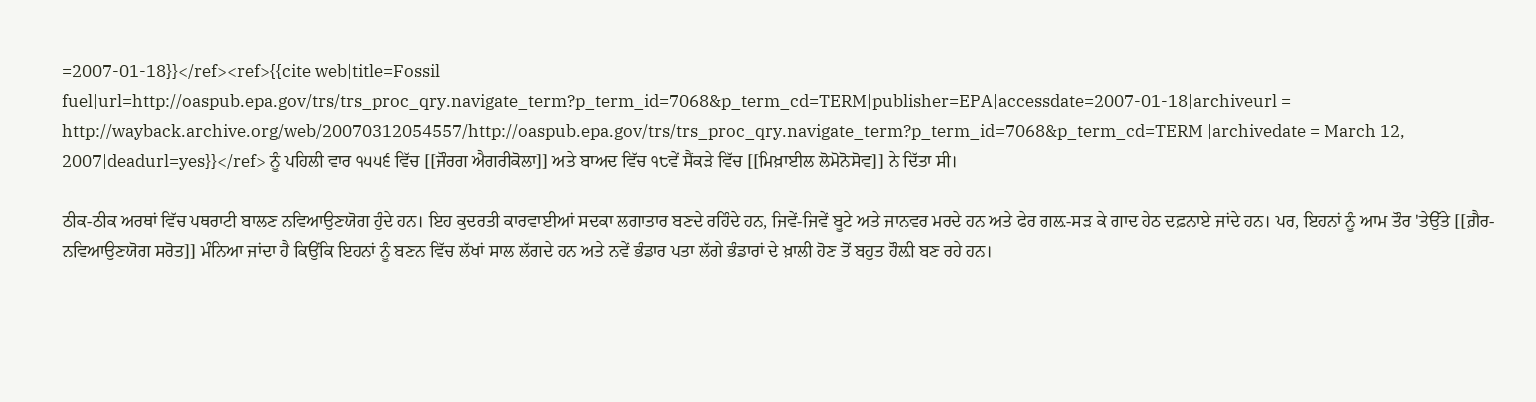=2007-01-18}}</ref><ref>{{cite web|title=Fossil fuel|url=http://oaspub.epa.gov/trs/trs_proc_qry.navigate_term?p_term_id=7068&p_term_cd=TERM|publisher=EPA|accessdate=2007-01-18|archiveurl = http://wayback.archive.org/web/20070312054557/http://oaspub.epa.gov/trs/trs_proc_qry.navigate_term?p_term_id=7068&p_term_cd=TERM |archivedate = March 12, 2007|deadurl=yes}}</ref> ਨੂੰ ਪਹਿਲੀ ਵਾਰ ੧੫੫੬ ਵਿੱਚ [[ਜੌਰਗ ਐਗਰੀਕੋਲਾ]] ਅਤੇ ਬਾਅਦ ਵਿੱਚ ੧੮ਵੇਂ ਸੈਂਕੜੇ ਵਿੱਚ [[ਮਿਖ਼ਾਈਲ ਲੋਮੋਨੋਸੋਵ]] ਨੇ ਦਿੱਤਾ ਸੀ।

ਠੀਕ-ਠੀਕ ਅਰਥਾਂ ਵਿੱਚ ਪਥਰਾਟੀ ਬਾਲਣ ਨਵਿਆਉਣਯੋਗ ਹੁੰਦੇ ਹਨ। ਇਹ ਕੁਦਰਤੀ ਕਾਰਵਾਈਆਂ ਸਦਕਾ ਲਗਾਤਾਰ ਬਣਦੇ ਰਹਿੰਦੇ ਹਨ, ਜਿਵੇਂ-ਜਿਵੇਂ ਬੂਟੇ ਅਤੇ ਜਾਨਵਰ ਮਰਦੇ ਹਨ ਅਤੇ ਫੇਰ ਗਲ਼-ਸੜ ਕੇ ਗਾਦ ਹੇਠ ਦਫ਼ਨਾਏ ਜਾਂਦੇ ਹਨ। ਪਰ, ਇਹਨਾਂ ਨੂੰ ਆਮ ਤੌਰ 'ਤੇਉੱਤੇ [[ਗ਼ੈਰ-ਨਵਿਆਉਣਯੋਗ ਸਰੋਤ]] ਮੰਨਿਆ ਜਾਂਦਾ ਹੈ ਕਿਉਂਕਿ ਇਹਨਾਂ ਨੂੰ ਬਣਨ ਵਿੱਚ ਲੱਖਾਂ ਸਾਲ ਲੱਗਦੇ ਹਨ ਅਤੇ ਨਵੇਂ ਭੰਡਾਰ ਪਤਾ ਲੱਗੇ ਭੰਡਾਰਾਂ ਦੇ ਖ਼ਾਲੀ ਹੋਣ ਤੋਂ ਬਹੁਤ ਹੌਲ਼ੀ ਬਣ ਰਹੇ ਹਨ।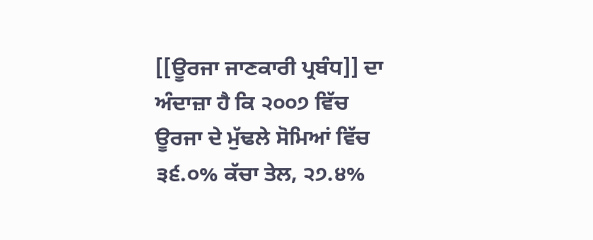[[ਊਰਜਾ ਜਾਣਕਾਰੀ ਪ੍ਰਬੰਧ]] ਦਾ ਅੰਦਾਜ਼ਾ ਹੈ ਕਿ ੨੦੦੭ ਵਿੱਚ ਊਰਜਾ ਦੇ ਮੁੱਢਲੇ ਸੋਮਿਆਂ ਵਿੱਚ ੩੬.੦% ਕੱਚਾ ਤੇਲ, ੨੭.੪%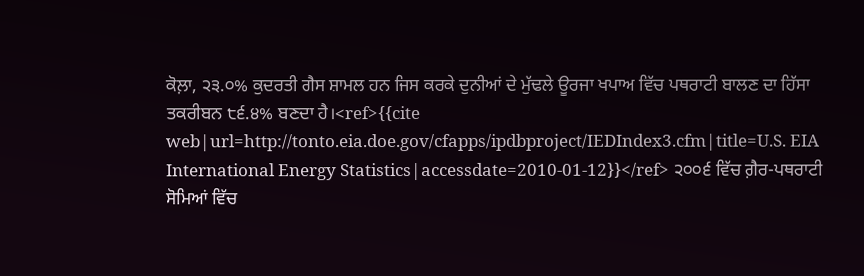ਕੋਲ਼ਾ, ੨੩.੦% ਕੁਦਰਤੀ ਗੈਸ ਸ਼ਾਮਲ ਹਨ ਜਿਸ ਕਰਕੇ ਦੁਨੀਆਂ ਦੇ ਮੁੱਢਲੇ ਊਰਜਾ ਖਪਾਅ ਵਿੱਚ ਪਥਰਾਟੀ ਬਾਲਣ ਦਾ ਹਿੱਸਾ ਤਕਰੀਬਨ ੮੬.੪% ਬਣਦਾ ਹੈ।<ref>{{cite web|url=http://tonto.eia.doe.gov/cfapps/ipdbproject/IEDIndex3.cfm|title=U.S. EIA International Energy Statistics|accessdate=2010-01-12}}</ref> ੨੦੦੬ ਵਿੱਚ ਗ਼ੈਰ-ਪਥਰਾਟੀ ਸੋਮਿਆਂ ਵਿੱਚ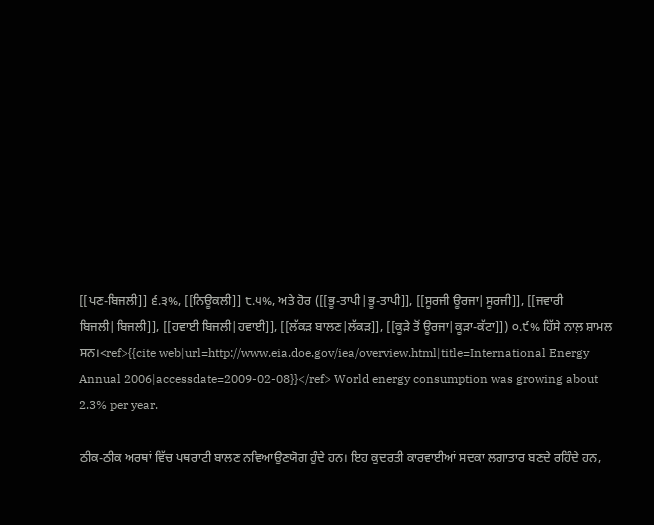[[ਪਣ-ਬਿਜਲੀ]] ੬.੩%, [[ਨਿਊਕਲੀ]] ੮.੫%, ਅਤੇ ਹੋਰ ([[ਭੂ-ਤਾਪੀ|ਭੂ-ਤਾਪੀ]], [[ਸੂਰਜੀ ਊਰਜਾ|ਸੂਰਜੀ]], [[ਜਵਾਰੀ ਬਿਜਲੀ|ਬਿਜਲੀ]], [[ਹਵਾਈ ਬਿਜਲੀ|ਹਵਾਈ]], [[ਲੱਕੜ ਬਾਲਣ|ਲੱਕੜ]], [[ਕੂੜੇ ਤੋਂ ਊਰਜਾ|ਕੂੜਾ-ਕੱਟਾ]]) ੦.੯% ਹਿੱਸੇ ਨਾਲ਼ ਸ਼ਾਮਲ ਸਨ।<ref>{{cite web|url=http://www.eia.doe.gov/iea/overview.html|title=International Energy Annual 2006|accessdate=2009-02-08}}</ref> World energy consumption was growing about 2.3% per year.

ਠੀਕ-ਠੀਕ ਅਰਥਾਂ ਵਿੱਚ ਪਥਰਾਟੀ ਬਾਲਣ ਨਵਿਆਉਣਯੋਗ ਹੁੰਦੇ ਹਨ। ਇਹ ਕੁਦਰਤੀ ਕਾਰਵਾਈਆਂ ਸਦਕਾ ਲਗਾਤਾਰ ਬਣਦੇ ਰਹਿੰਦੇ ਹਨ,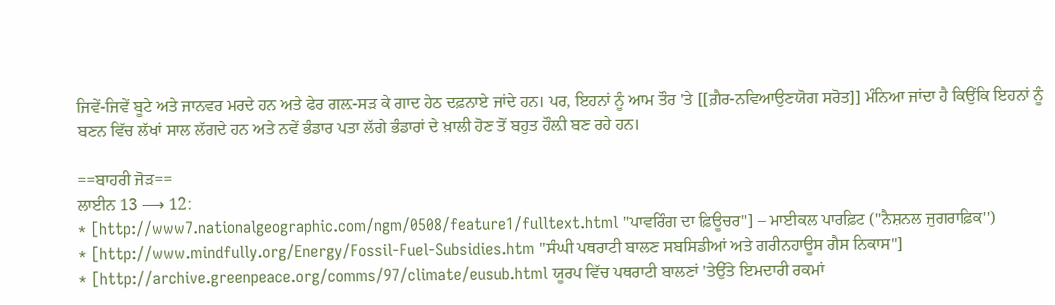ਜਿਵੇਂ-ਜਿਵੇਂ ਬੂਟੇ ਅਤੇ ਜਾਨਵਰ ਮਰਦੇ ਹਨ ਅਤੇ ਫੇਰ ਗਲ਼-ਸੜ ਕੇ ਗਾਦ ਹੇਠ ਦਫ਼ਨਾਏ ਜਾਂਦੇ ਹਨ। ਪਰ, ਇਹਨਾਂ ਨੂੰ ਆਮ ਤੌਰ 'ਤੇ [[ਗ਼ੈਰ-ਨਵਿਆਉਣਯੋਗ ਸਰੋਤ]] ਮੰਨਿਆ ਜਾਂਦਾ ਹੈ ਕਿਉਂਕਿ ਇਹਨਾਂ ਨੂੰ ਬਣਨ ਵਿੱਚ ਲੱਖਾਂ ਸਾਲ ਲੱਗਦੇ ਹਨ ਅਤੇ ਨਵੇਂ ਭੰਡਾਰ ਪਤਾ ਲੱਗੇ ਭੰਡਾਰਾਂ ਦੇ ਖ਼ਾਲੀ ਹੋਣ ਤੋਂ ਬਹੁਤ ਹੌਲ਼ੀ ਬਣ ਰਹੇ ਹਨ।

==ਬਾਹਰੀ ਜੋੜ==
ਲਾਈਨ 13 ⟶ 12:
* [http://www7.nationalgeographic.com/ngm/0508/feature1/fulltext.html "ਪਾਵਰਿੰਗ ਦਾ ਫ਼ਿਊਚਰ"] – ਮਾਈਕਲ ਪਾਰਫ਼ਿਟ (''ਨੈਸ਼ਨਲ ਜੁਗਰਾਫ਼ਿਕ'')
* [http://www.mindfully.org/Energy/Fossil-Fuel-Subsidies.htm "ਸੰਘੀ ਪਥਰਾਟੀ ਬਾਲਣ ਸਬਸਿਡੀਆਂ ਅਤੇ ਗਰੀਨਹਾਊਸ ਗੈਸ ਨਿਕਾਸ"]
* [http://archive.greenpeace.org/comms/97/climate/eusub.html ਯੂਰਪ ਵਿੱਚ ਪਥਰਾਟੀ ਬਾਲਣਾਂ 'ਤੇਉੱਤੇ ਇਮਦਾਰੀ ਰਕਮਾਂ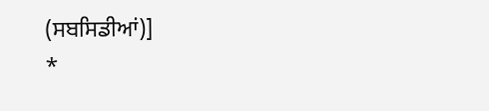(ਸਬਸਿਡੀਆਂ)]
*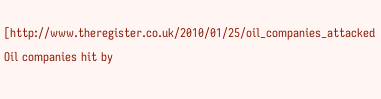[http://www.theregister.co.uk/2010/01/25/oil_companies_attacked Oil companies hit by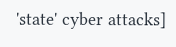'state' cyber attacks]